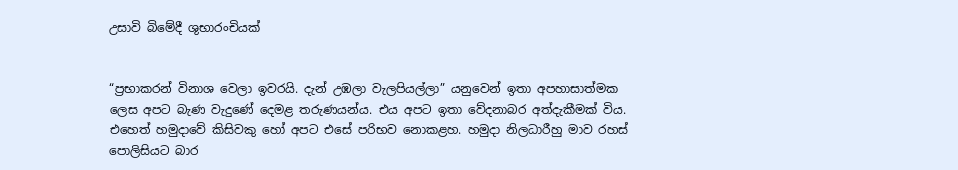උසාවි බිමේදී ශුභාරංචියක්


“ප්‍රභාකරන් විනාශ වෙලා ඉවරයි. දැන් උඹලා වැලපියල්ලා” යනුවෙන් ඉතා අපහාසාත්මක ලෙස අපට බැණ වැදුණේ දෙමළ තරුණයන්ය. එය අපට ඉතා වේදනාබර අත්දැකීමක් විය. එහෙත් හමුදාවේ කිසිවකු හෝ අපට එසේ පරිභව නොකළහ. හමුදා නිලධාරීහු මාව රහස් පොලිසියට බාර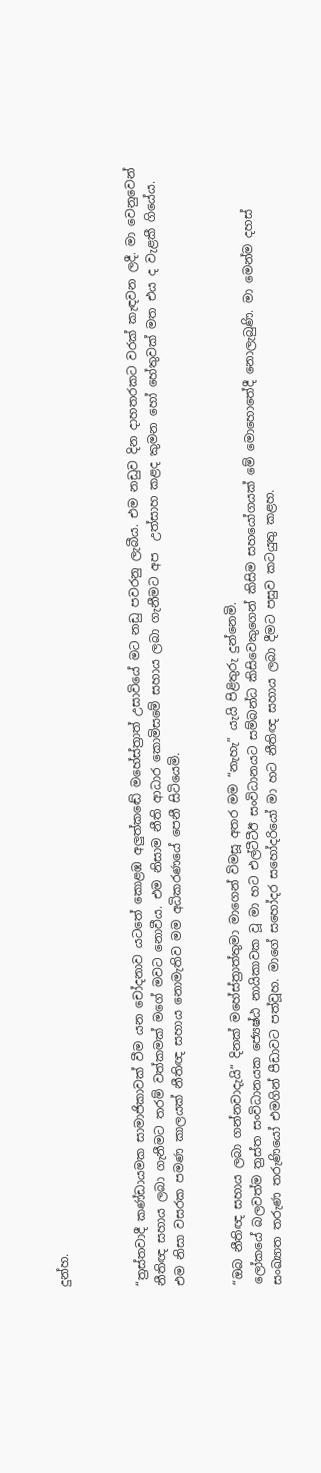දුන්හ.



“ත්‍රස්තවාදී කණ්ඩායමක සාමාජිකාවක් වීම යන චෝදනාව යටතේ කොළඹ අලුත්කඬේ මහේස්ත්‍රාත් උසාවියේ මට නඩු පවරනු ලැබීය. එම නඩුව දින දාහතරකට වරක් කැඳවන ලදී. මා වෙනුවෙන් නීතිඥ සහාය ලබා ගැනීමට තරම් වත්කමක් මගේ මවට නොවීය. එම නිසාම නීති ආධාර කොමිසමේ සහාය ලබා ගැනීමට අප  උත්සාහ කළද කුමන හෝ හේතුවක් මත එය ද වැළකී ගියේය. එම නිසා වසරක පමණ කාලයක් නීතිඥ සහාය නොමැතිව මම අධිකරණයේ පෙනී සිටියෙමි.


“ඔබ නීතිඥ සහාය ලබා ගන්නවාදැයි” දිනක් මහේස්ත්‍රාත්තුමා මාගෙන් විමසූ අතර මම “නැහැ” යැයි පිළිතුරු දුන්නෙමි.
ලෝකයේ බලවත්ම ත්‍රස්ත සංවිධානයක ජ්‍යෙෂ්ඨ නායිකාවක වූ මා හට එල්ටීටීඊ සංවිධානයට සම්බන්ධ කිසිවෙකුගෙන් කිසිම සහයෝගයක් මේ මොහොතේදී නොලැබුණි. මා මෙන්ම දහස් සංඛ්‍යාත තරුණ තරුණියෝ එමගින් පීඩාවට පත්වූහ. මාගේ සහෝදර සහෝදරියෝ මා හට නීතිඥ සහාය ලබා දීමට පසුව කටයුතු කළහ.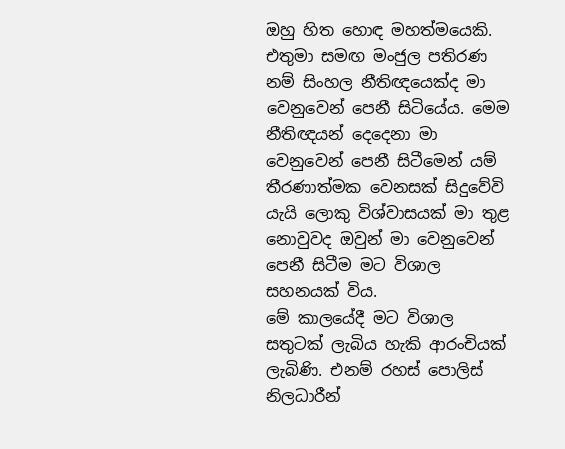ඔහු හිත හොඳ මහත්මයෙකි. එතුමා සමඟ මංජුල පතිරණ නම් සිංහල නීතිඥයෙක්ද මා වෙනුවෙන් පෙනී සිටියේය. මෙම නීතිඥයන් දෙදෙනා මා වෙනුවෙන් පෙනී සිටීමෙන් යම් තීරණාත්මක වෙනසක් සිදුවේවි යැයි ලොකු විශ්වාසයක් මා තුළ නොවුවද ඔවුන් මා වෙනුවෙන් පෙනී සිටීම මට විශාල සහනයක් විය.
මේ කාලයේදී මට විශාල සතුටක් ලැබිය හැකි ආරංචියක් ලැබිණි. එනම් රහස් පොලිස් නිලධාරීන්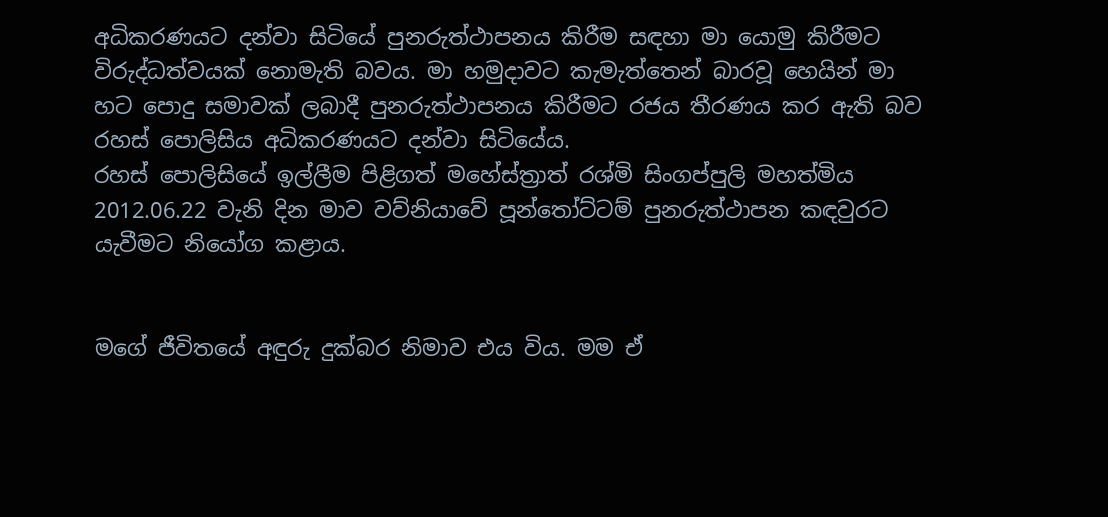අධිකරණයට දන්වා සිටියේ පුනරුත්ථාපනය කිරීම සඳහා මා යොමු කිරීමට විරුද්ධත්වයක් නොමැති බවය. මා හමුදාවට කැමැත්තෙන් බාරවූ හෙයින් මා හට පොදු සමාවක් ලබාදී පුනරුත්ථාපනය කිරීමට රජය තීරණය කර ඇති බව රහස් පොලිසිය අධිකරණයට දන්වා සිටියේය.
රහස් පොලිසියේ ඉල්ලීම පිළිගත් මහේස්ත්‍රාත් රශ්මි සිංගප්පුලි මහත්මිය 2012.06.22 වැනි දින මාව වව්නියාවේ පූන්තෝට්ටම් පුනරුත්ථාපන කඳවුරට යැවීමට නියෝග කළාය.


මගේ ජීවිතයේ අඳුරු දුක්බර නිමාව එය විය. මම ඒ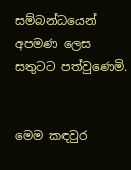සම්බන්ධයෙන් අපමණ ලෙස සතුටට පත්වුණෙමි.


මෙම කඳවුර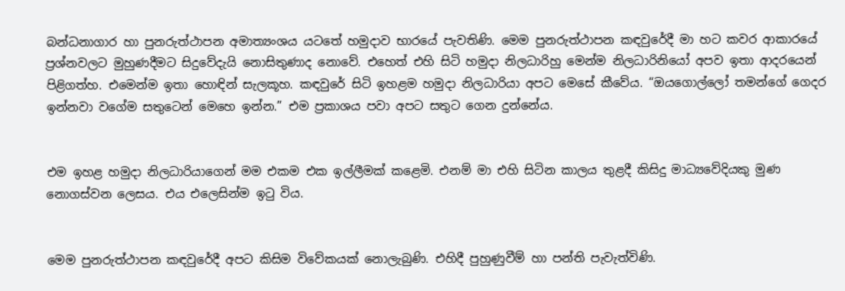බන්ධනාගාර හා පුනරුත්ථාපන අමාත්‍යංශය යටතේ හමුදාව භාරයේ පැවතිණි. මෙම පුනරුත්ථාපන කඳවුරේදී මා හට කවර ආකාරයේ ප්‍රශ්නවලට මුහුණදීමට සිදුවේදැයි නොසිතුණාද නොවේ. එහෙත් එහි සිටි හමුදා නිලධාරිහු මෙන්ම නිලධාරිනියෝ අපව ඉතා ආදරයෙන් පිළිගත්හ. එමෙන්ම ඉතා හොඳින් සැලකූහ. කඳවුරේ සිටි ඉහළම හමුදා නිලධාරියා අපට මෙසේ කීවේය. “ඔයගොල්ලෝ තමන්ගේ ගෙදර ඉන්නවා වගේම සතුටෙන් මෙහෙ ඉන්න.” එම ප්‍රකාශය පවා අපට සතුට ගෙන දුන්නේය.


එම ඉහළ හමුදා නිලධාරියාගෙන් මම එකම එක ඉල්ලීමක් කළෙමි. එනම් මා එහි සිටින කාලය තුළදී කිසිදු මාධ්‍යවේදියකු මුණ නොගස්වන ලෙසය. එය එලෙසින්ම ඉටු විය.


මෙම පුනරුත්ථාපන කඳවුරේදී අපට කිසිම විවේකයක් නොලැබුණි. එහිදී පුහුණුවීම් හා පන්ති පැවැත්විණි.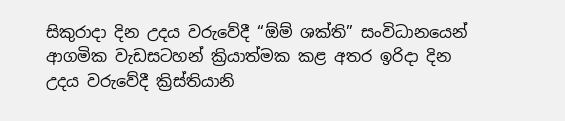සිකුරාදා දින උදය වරුවේදී “ඕම් ශක්ති” සංවිධානයෙන් ආගමික වැඩසටහන් ක්‍රියාත්මක කළ අතර ඉරිදා දින උදය වරුවේදී ක්‍රිස්තියානි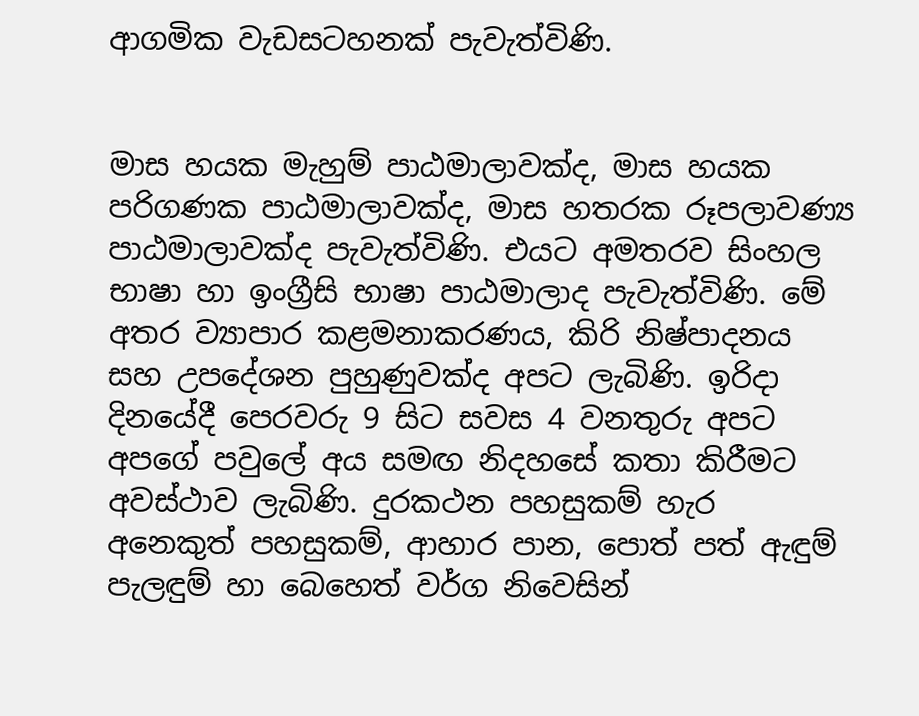ආගමික වැඩසටහනක් පැවැත්විණි.


මාස හයක මැහුම් පාඨමාලාවක්ද, මාස හයක පරිගණක පාඨමාලාවක්ද, මාස හතරක රූපලාවණ්‍ය පාඨමාලාවක්ද පැවැත්විණි. එයට අමතරව සිංහල භාෂා හා ඉංග්‍රීසි භාෂා පාඨමාලාද පැවැත්විණි. මේ අතර ව්‍යාපාර කළමනාකරණය, කිරි නිෂ්පාදනය සහ උපදේශන පුහුණුවක්ද අපට ලැබිණි. ඉරිදා දිනයේදී පෙරවරු 9 සිට සවස 4 වනතුරු අපට අපගේ පවුලේ අය සමඟ නිදහසේ කතා කිරීමට අවස්ථාව ලැබිණි. දුරකථන පහසුකම් හැර අනෙකුත් පහසුකම්, ආහාර පාන, පොත් පත් ඇඳුම් පැලඳුම් හා බෙහෙත් වර්ග නිවෙසින්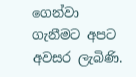ගෙන්වා ගැනීමට අපට අවසර ලැබිණි.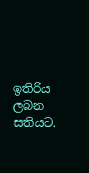ඉතිරිය ලබන සතියට.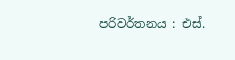පරිවර්තනය : එස්.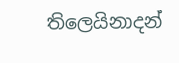තිලෙයිනාදන්